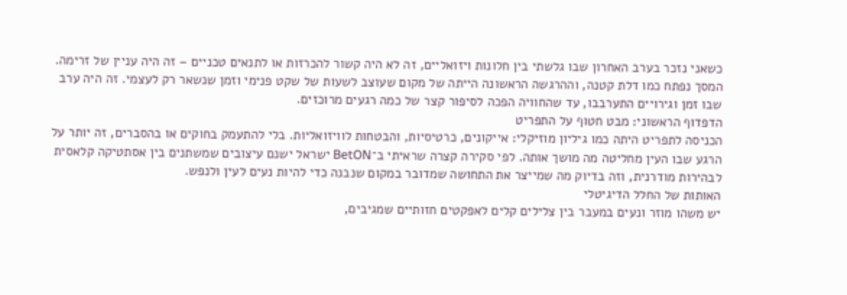כשאני נזכר בערב האחרון שבו גלשתי בין חלונות ויזואליים, זה לא היה קשור להכרזות או לתנאים טכניים – זה היה עניין של זרימה. המסך נפתח כמו דלת קטנה, וההרגשה הראשונה הייתה של מקום שעוצב לשעות של שקט פנימי וזמן שנשאר רק לעצמי. זה היה ערב שבו זמן וגירויים התערבבו, עד שהחוויה הפכה לסיפור קצר של כמה רגעים מרוכזים.
הדפדוף הראשוני: מבט חטוף על התפריט
הכניסה לתפריט היתה כמו גיליון מוזיקלי: אייקונים, כרטיסיות, והבטחות לוויזואליות. בלי להתעמק בחוקים או בהסברים, זה יותר על הרגע שבו העין מחליטה מה מושך אותה. לפי סקירה קצרה שראיתי ב־BetON ישראל ישנם עיצובים שמשתנים בין אסתטיקה קלאסית לבהירות מודרנית, וזה בדיוק מה שמייצר את התחושה שמדובר במקום שנבנה כדי להיות נעים לעין ולנפש.
האותות של החלל הדיגיטלי
יש משהו מוזר ונעים במעבר בין צלילים קלים לאפקטים חזותיים שמגיבים,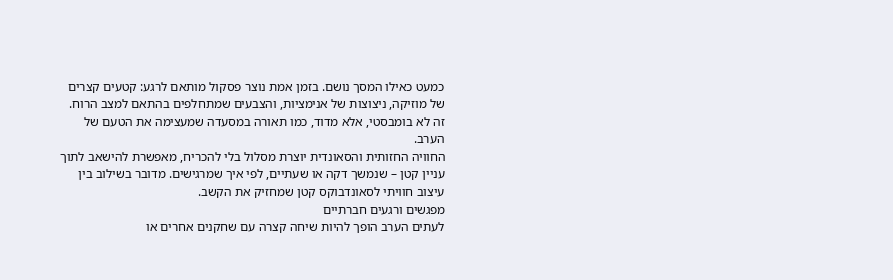כמעט כאילו המסך נושם. בזמן אמת נוצר פסקול מותאם לרגע: קטעים קצרים של מוזיקה, ניצוצות של אנימציות, והצבעים שמתחלפים בהתאם למצב הרוח. זה לא בומבסטי, אלא מדוד, כמו תאורה במסעדה שמעצימה את הטעם של הערב.
החוויה החזותית והסאונדית יוצרת מסלול בלי להכריח, מאפשרת להישאב לתוך עניין קטן – שנמשך דקה או שעתיים, לפי איך שמרגישים. מדובר בשילוב בין עיצוב חוויתי לסאונדבוקס קטן שמחזיק את הקשב.
מפגשים ורגעים חברתיים
לעתים הערב הופך להיות שיחה קצרה עם שחקנים אחרים או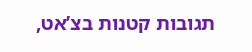תגובות קטנות בצ’אט,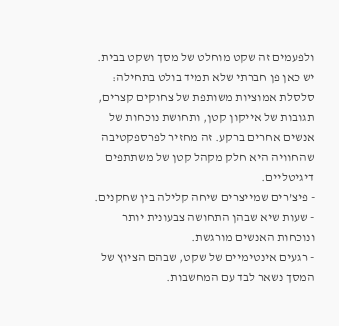ולפעמים זה שקט מוחלט של מסך ושקט בבית. יש כאן פן חברתי שלא תמיד בולט בתחילה: סלסלת אמוציות משותפת של צחוקים קצרים, תגובות של אייקון קטן, ותחושת נוכחות של אנשים אחרים ברקע. זה מחזיר לפרספקטיבה שהחוויה היא חלק מקהל קטן של משתתפים דיגיטליים.
- פיצ’רים שמייצרים שיחה קלילה בין שחקנים.
- שעות שיא שבהן התחושה צבעונית יותר ונוכחות האנשים מורגשת.
- רגעים אינטימיים של שקט, שבהם הציוץ של המסך נשאר לבד עם המחשבות.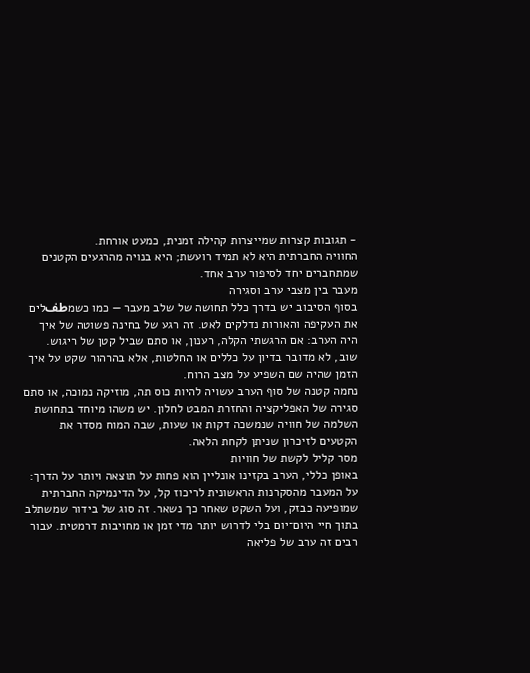- תגובות קצרות שמייצרות קהילה זמנית, כמעט אורחת.
החוויה החברתית היא לא תמיד רועשת; היא בנויה מהרגעים הקטנים שמתחברים יחד לסיפור ערב אחד.
מעבר בין מצבי ערב וסגירה
בסוף הסיבוב יש בדרך כלל תחושה של שלב מעבר — כמו כשמطفלים את העקיפה והאורות נדלקים לאט. זה רגע של בחינה פשוטה של איך היה הערב: אם הרגשתי הקלה, רענון, או סתם שביל קטן של ריגוש. שוב, לא מדובר בדיון על כללים או החלטות, אלא בהרהור שקט על איך הזמן שהיה שם השפיע על מצב הרוח.
נחמה קטנה של סוף הערב עשויה להיות כוס תה, מוזיקה נמוכה, או סתם סגירה של האפליקציה והחזרת המבט לחלון. יש משהו מיוחד בתחושת השלמה של חוויה שנמשכה דקות או שעות, שבה המוח מסדר את הקטעים לזיכרון שניתן לקחת הלאה.
מסר קליל לקשת של חוויות
באופן כללי, הערב בקזינו אונליין הוא פחות על תוצאה ויותר על הדרך: על המעבר מהסקרנות הראשונית לריכוז קל, על הדינמיקה החברתית שמופיעה כבזק, ועל השקט שאחר כך נשאר. זה סוג של בידור שמשתלב בתוך חיי היום־יום בלי לדרוש יותר מדי זמן או מחויבות דרמטית. עבור רבים זה ערב של פליאה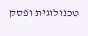טכנולוגית ופסק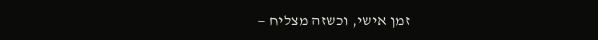זמן אישי, וכשזה מצליח —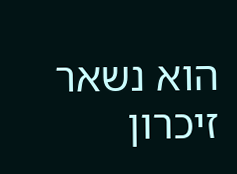הוא נשאר זיכרון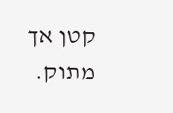קטן אך מתוק.